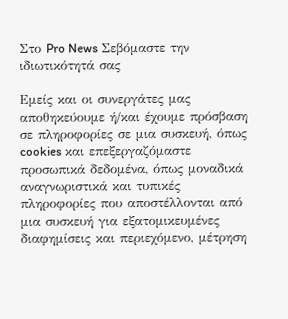Στο Pro News Σεβόμαστε την ιδιωτικότητά σας

Εμείς και οι συνεργάτες μας αποθηκεύουμε ή/και έχουμε πρόσβαση σε πληροφορίες σε μια συσκευή, όπως cookies και επεξεργαζόμαστε προσωπικά δεδομένα, όπως μοναδικά αναγνωριστικά και τυπικές πληροφορίες που αποστέλλονται από μια συσκευή για εξατομικευμένες διαφημίσεις και περιεχόμενο, μέτρηση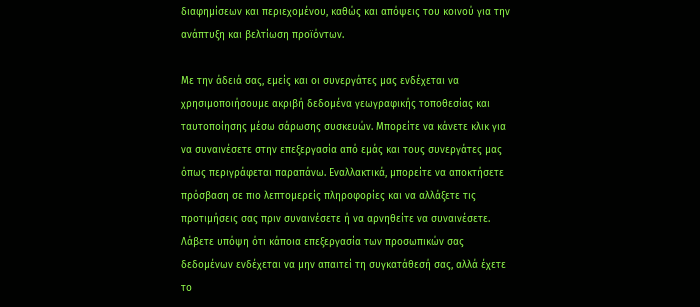διαφημίσεων και περιεχομένου, καθώς και απόψεις του κοινού για την ανάπτυξη και βελτίωση προϊόντων.

Με την άδειά σας, εμείς και οι συνεργάτες μας ενδέχεται να χρησιμοποιήσουμε ακριβή δεδομένα γεωγραφικής τοποθεσίας και ταυτοποίησης μέσω σάρωσης συσκευών. Μπορείτε να κάνετε κλικ για να συναινέσετε στην επεξεργασία από εμάς και τους συνεργάτες μας όπως περιγράφεται παραπάνω. Εναλλακτικά, μπορείτε να αποκτήσετε πρόσβαση σε πιο λεπτομερείς πληροφορίες και να αλλάξετε τις προτιμήσεις σας πριν συναινέσετε ή να αρνηθείτε να συναινέσετε. Λάβετε υπόψη ότι κάποια επεξεργασία των προσωπικών σας δεδομένων ενδέχεται να μην απαιτεί τη συγκατάθεσή σας, αλλά έχετε το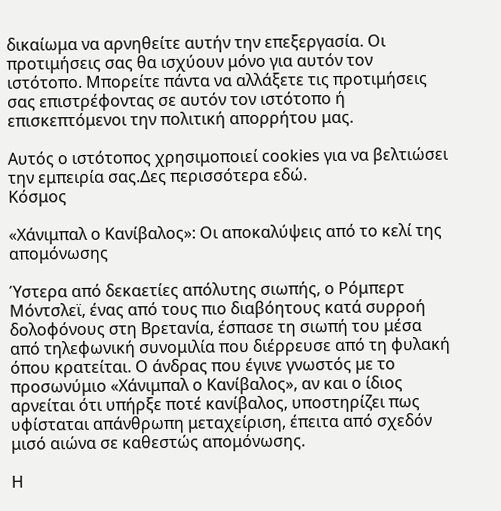δικαίωμα να αρνηθείτε αυτήν την επεξεργασία. Οι προτιμήσεις σας θα ισχύουν μόνο για αυτόν τον ιστότοπο. Μπορείτε πάντα να αλλάξετε τις προτιμήσεις σας επιστρέφοντας σε αυτόν τον ιστότοπο ή επισκεπτόμενοι την πολιτική απορρήτου μας.

Αυτός ο ιστότοπος χρησιμοποιεί cookies για να βελτιώσει την εμπειρία σας.Δες περισσότερα εδώ.
Κόσμος

«Χάνιμπαλ ο Κανίβαλος»: Οι αποκαλύψεις από το κελί της απομόνωσης

Ύστερα από δεκαετίες απόλυτης σιωπής, ο Ρόμπερτ Μόντσλεϊ, ένας από τους πιο διαβόητους κατά συρροή δολοφόνους στη Βρετανία, έσπασε τη σιωπή του μέσα από τηλεφωνική συνομιλία που διέρρευσε από τη φυλακή όπου κρατείται. Ο άνδρας που έγινε γνωστός με το προσωνύμιο «Χάνιμπαλ ο Κανίβαλος», αν και ο ίδιος αρνείται ότι υπήρξε ποτέ κανίβαλος, υποστηρίζει πως υφίσταται απάνθρωπη μεταχείριση, έπειτα από σχεδόν μισό αιώνα σε καθεστώς απομόνωσης.

Η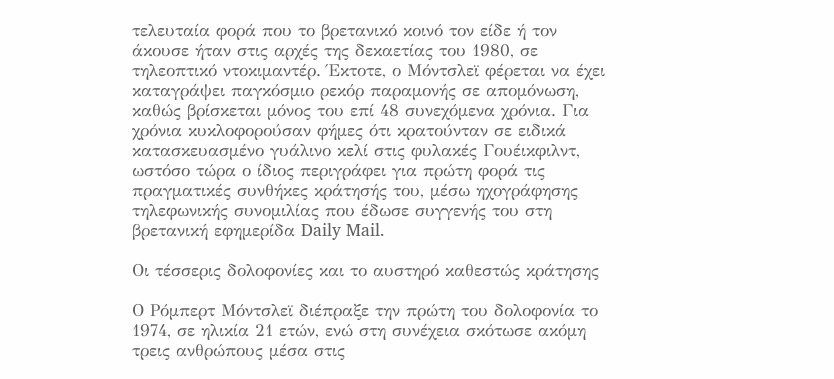τελευταία φορά που το βρετανικό κοινό τον είδε ή τον άκουσε ήταν στις αρχές της δεκαετίας του 1980, σε τηλεοπτικό ντοκιμαντέρ. Έκτοτε, ο Μόντσλεϊ φέρεται να έχει καταγράψει παγκόσμιο ρεκόρ παραμονής σε απομόνωση, καθώς βρίσκεται μόνος του επί 48 συνεχόμενα χρόνια. Για χρόνια κυκλοφορούσαν φήμες ότι κρατούνταν σε ειδικά κατασκευασμένο γυάλινο κελί στις φυλακές Γουέικφιλντ, ωστόσο τώρα ο ίδιος περιγράφει για πρώτη φορά τις πραγματικές συνθήκες κράτησής του, μέσω ηχογράφησης τηλεφωνικής συνομιλίας που έδωσε συγγενής του στη βρετανική εφημερίδα Daily Mail.

Οι τέσσερις δολοφονίες και το αυστηρό καθεστώς κράτησης

Ο Ρόμπερτ Μόντσλεϊ διέπραξε την πρώτη του δολοφονία το 1974, σε ηλικία 21 ετών, ενώ στη συνέχεια σκότωσε ακόμη τρεις ανθρώπους μέσα στις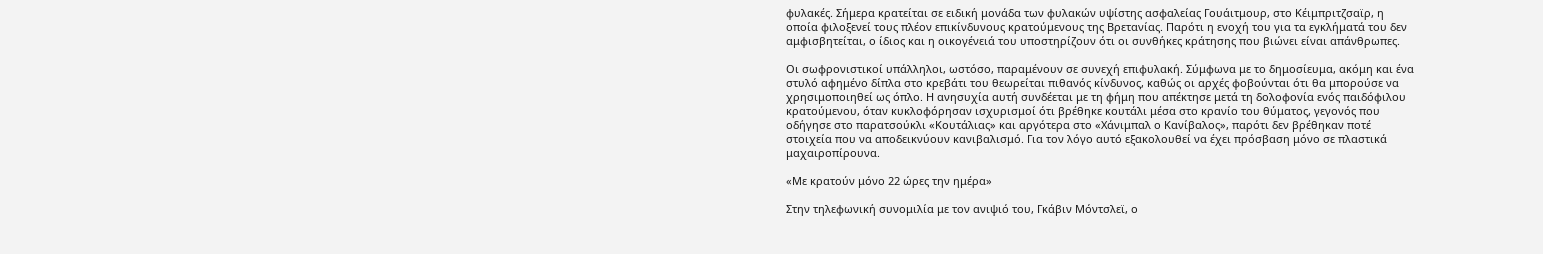φυλακές. Σήμερα κρατείται σε ειδική μονάδα των φυλακών υψίστης ασφαλείας Γουάιτμουρ, στο Κέιμπριτζσαϊρ, η οποία φιλοξενεί τους πλέον επικίνδυνους κρατούμενους της Βρετανίας. Παρότι η ενοχή του για τα εγκλήματά του δεν αμφισβητείται, ο ίδιος και η οικογένειά του υποστηρίζουν ότι οι συνθήκες κράτησης που βιώνει είναι απάνθρωπες.

Οι σωφρονιστικοί υπάλληλοι, ωστόσο, παραμένουν σε συνεχή επιφυλακή. Σύμφωνα με το δημοσίευμα, ακόμη και ένα στυλό αφημένο δίπλα στο κρεβάτι του θεωρείται πιθανός κίνδυνος, καθώς οι αρχές φοβούνται ότι θα μπορούσε να χρησιμοποιηθεί ως όπλο. Η ανησυχία αυτή συνδέεται με τη φήμη που απέκτησε μετά τη δολοφονία ενός παιδόφιλου κρατούμενου, όταν κυκλοφόρησαν ισχυρισμοί ότι βρέθηκε κουτάλι μέσα στο κρανίο του θύματος, γεγονός που οδήγησε στο παρατσούκλι «Κουτάλιας» και αργότερα στο «Χάνιμπαλ ο Κανίβαλος», παρότι δεν βρέθηκαν ποτέ στοιχεία που να αποδεικνύουν κανιβαλισμό. Για τον λόγο αυτό εξακολουθεί να έχει πρόσβαση μόνο σε πλαστικά μαχαιροπίρουνα.

«Με κρατούν μόνο 22 ώρες την ημέρα»

Στην τηλεφωνική συνομιλία με τον ανιψιό του, Γκάβιν Μόντσλεϊ, ο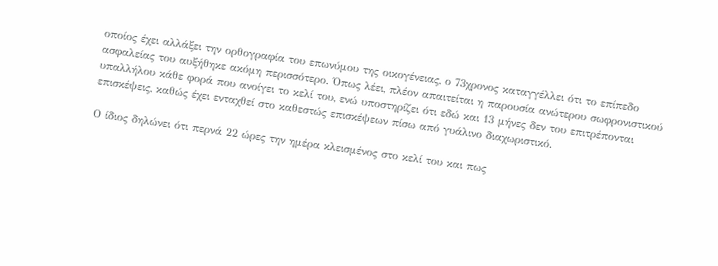οποίος έχει αλλάξει την ορθογραφία του επωνύμου της οικογένειας, ο 73χρονος καταγγέλλει ότι το επίπεδο ασφαλείας του αυξήθηκε ακόμη περισσότερο. Όπως λέει, πλέον απαιτείται η παρουσία ανώτερου σωφρονιστικού υπαλλήλου κάθε φορά που ανοίγει το κελί του, ενώ υποστηρίζει ότι εδώ και 13 μήνες δεν του επιτρέπονται επισκέψεις, καθώς έχει ενταχθεί στο καθεστώς επισκέψεων πίσω από γυάλινο διαχωριστικό.

Ο ίδιος δηλώνει ότι περνά 22 ώρες την ημέρα κλεισμένος στο κελί του και πως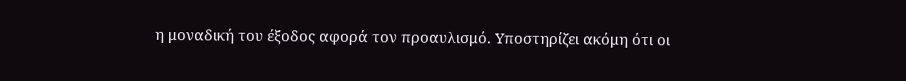η μοναδική του έξοδος αφορά τον προαυλισμό. Υποστηρίζει ακόμη ότι οι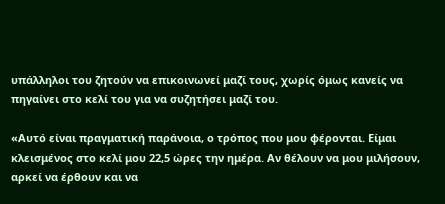υπάλληλοι του ζητούν να επικοινωνεί μαζί τους, χωρίς όμως κανείς να πηγαίνει στο κελί του για να συζητήσει μαζί του.

«Αυτό είναι πραγματική παράνοια, ο τρόπος που μου φέρονται. Είμαι κλεισμένος στο κελί μου 22,5 ώρες την ημέρα. Αν θέλουν να μου μιλήσουν, αρκεί να έρθουν και να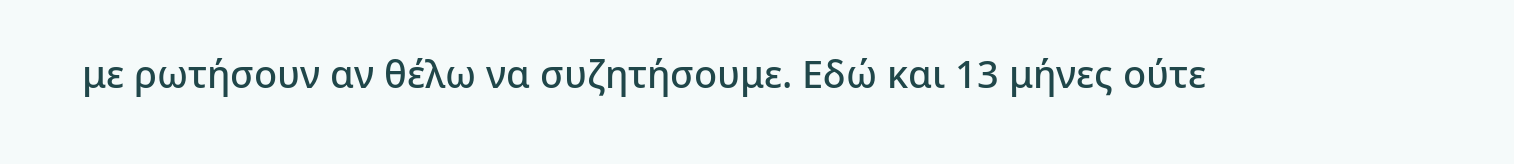με ρωτήσουν αν θέλω να συζητήσουμε. Εδώ και 13 μήνες ούτε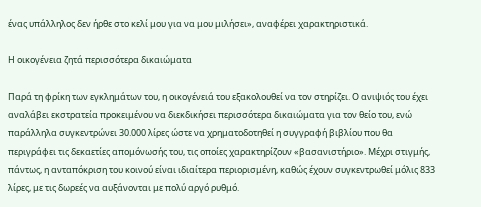ένας υπάλληλος δεν ήρθε στο κελί μου για να μου μιλήσει», αναφέρει χαρακτηριστικά.

Η οικογένεια ζητά περισσότερα δικαιώματα

Παρά τη φρίκη των εγκλημάτων του, η οικογένειά του εξακολουθεί να τον στηρίζει. Ο ανιψιός του έχει αναλάβει εκστρατεία προκειμένου να διεκδικήσει περισσότερα δικαιώματα για τον θείο του, ενώ παράλληλα συγκεντρώνει 30.000 λίρες ώστε να χρηματοδοτηθεί η συγγραφή βιβλίου που θα περιγράφει τις δεκαετίες απομόνωσής του, τις οποίες χαρακτηρίζουν «βασανιστήριο». Μέχρι στιγμής, πάντως, η ανταπόκριση του κοινού είναι ιδιαίτερα περιορισμένη, καθώς έχουν συγκεντρωθεί μόλις 833 λίρες, με τις δωρεές να αυξάνονται με πολύ αργό ρυθμό.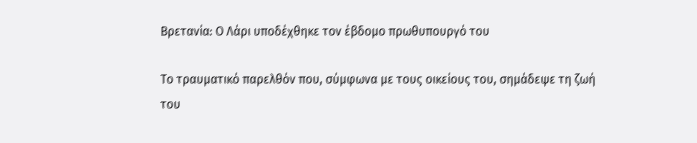Βρετανία: Ο Λάρι υποδέχθηκε τον έβδομο πρωθυπουργό του

Το τραυματικό παρελθόν που, σύμφωνα με τους οικείους του, σημάδεψε τη ζωή του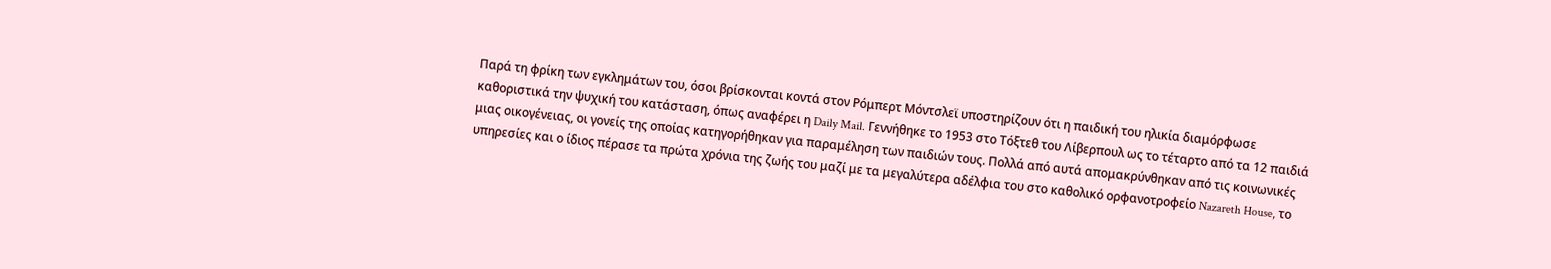Παρά τη φρίκη των εγκλημάτων του, όσοι βρίσκονται κοντά στον Ρόμπερτ Μόντσλεϊ υποστηρίζουν ότι η παιδική του ηλικία διαμόρφωσε καθοριστικά την ψυχική του κατάσταση, όπως αναφέρει η Daily Mail. Γεννήθηκε το 1953 στο Τόξτεθ του Λίβερπουλ ως το τέταρτο από τα 12 παιδιά μιας οικογένειας, οι γονείς της οποίας κατηγορήθηκαν για παραμέληση των παιδιών τους. Πολλά από αυτά απομακρύνθηκαν από τις κοινωνικές υπηρεσίες και ο ίδιος πέρασε τα πρώτα χρόνια της ζωής του μαζί με τα μεγαλύτερα αδέλφια του στο καθολικό ορφανοτροφείο Nazareth House, το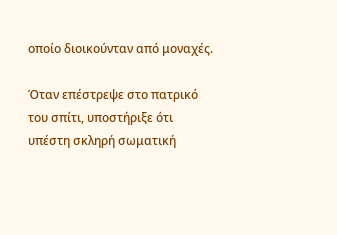οποίο διοικούνταν από μοναχές.

Όταν επέστρεψε στο πατρικό του σπίτι, υποστήριξε ότι υπέστη σκληρή σωματική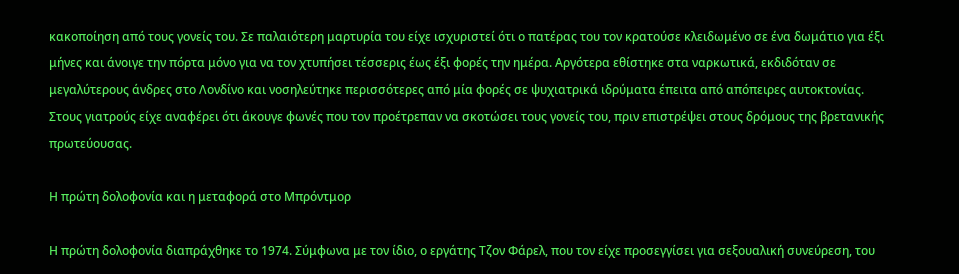κακοποίηση από τους γονείς του. Σε παλαιότερη μαρτυρία του είχε ισχυριστεί ότι ο πατέρας του τον κρατούσε κλειδωμένο σε ένα δωμάτιο για έξι μήνες και άνοιγε την πόρτα μόνο για να τον χτυπήσει τέσσερις έως έξι φορές την ημέρα. Αργότερα εθίστηκε στα ναρκωτικά, εκδιδόταν σε μεγαλύτερους άνδρες στο Λονδίνο και νοσηλεύτηκε περισσότερες από μία φορές σε ψυχιατρικά ιδρύματα έπειτα από απόπειρες αυτοκτονίας. Στους γιατρούς είχε αναφέρει ότι άκουγε φωνές που τον προέτρεπαν να σκοτώσει τους γονείς του, πριν επιστρέψει στους δρόμους της βρετανικής πρωτεύουσας.

Η πρώτη δολοφονία και η μεταφορά στο Μπρόντμορ

Η πρώτη δολοφονία διαπράχθηκε το 1974. Σύμφωνα με τον ίδιο, ο εργάτης Τζον Φάρελ, που τον είχε προσεγγίσει για σεξουαλική συνεύρεση, του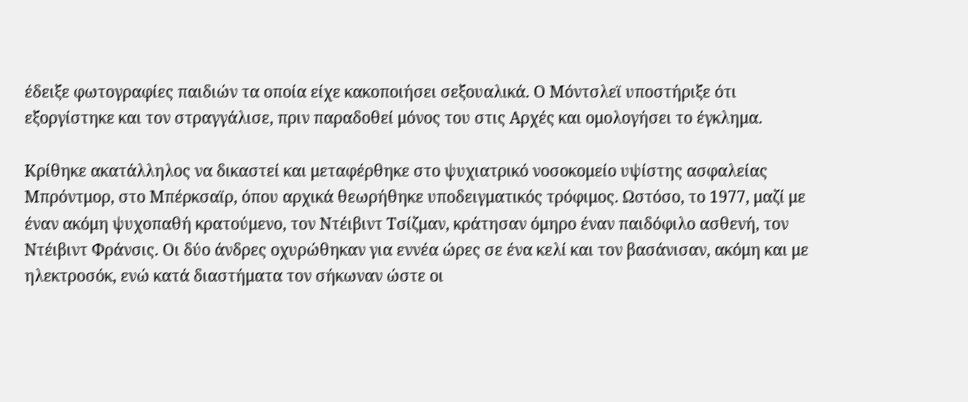έδειξε φωτογραφίες παιδιών τα οποία είχε κακοποιήσει σεξουαλικά. Ο Μόντσλεϊ υποστήριξε ότι εξοργίστηκε και τον στραγγάλισε, πριν παραδοθεί μόνος του στις Αρχές και ομολογήσει το έγκλημα.

Κρίθηκε ακατάλληλος να δικαστεί και μεταφέρθηκε στο ψυχιατρικό νοσοκομείο υψίστης ασφαλείας Μπρόντμορ, στο Μπέρκσαϊρ, όπου αρχικά θεωρήθηκε υποδειγματικός τρόφιμος. Ωστόσο, το 1977, μαζί με έναν ακόμη ψυχοπαθή κρατούμενο, τον Ντέιβιντ Τσίζμαν, κράτησαν όμηρο έναν παιδόφιλο ασθενή, τον Ντέιβιντ Φράνσις. Οι δύο άνδρες οχυρώθηκαν για εννέα ώρες σε ένα κελί και τον βασάνισαν, ακόμη και με ηλεκτροσόκ, ενώ κατά διαστήματα τον σήκωναν ώστε οι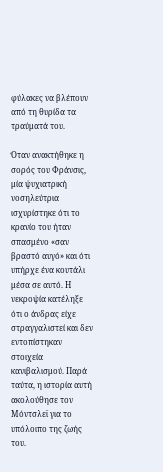φύλακες να βλέπουν από τη θυρίδα τα τραύματά του.

Όταν ανακτήθηκε η σορός του Φράνσις, μία ψυχιατρική νοσηλεύτρια ισχυρίστηκε ότι το κρανίο του ήταν σπασμένο «σαν βραστό αυγό» και ότι υπήρχε ένα κουτάλι μέσα σε αυτό. Η νεκροψία κατέληξε ότι ο άνδρας είχε στραγγαλιστεί και δεν εντοπίστηκαν στοιχεία κανιβαλισμού. Παρά ταύτα, η ιστορία αυτή ακολούθησε τον Μόντσλεϊ για το υπόλοιπο της ζωής του.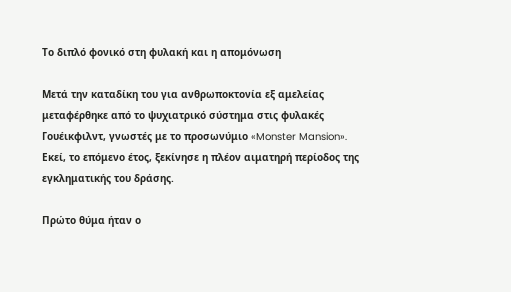Το διπλό φονικό στη φυλακή και η απομόνωση

Μετά την καταδίκη του για ανθρωποκτονία εξ αμελείας μεταφέρθηκε από το ψυχιατρικό σύστημα στις φυλακές Γουέικφιλντ, γνωστές με το προσωνύμιο «Monster Mansion». Εκεί, το επόμενο έτος, ξεκίνησε η πλέον αιματηρή περίοδος της εγκληματικής του δράσης.

Πρώτο θύμα ήταν ο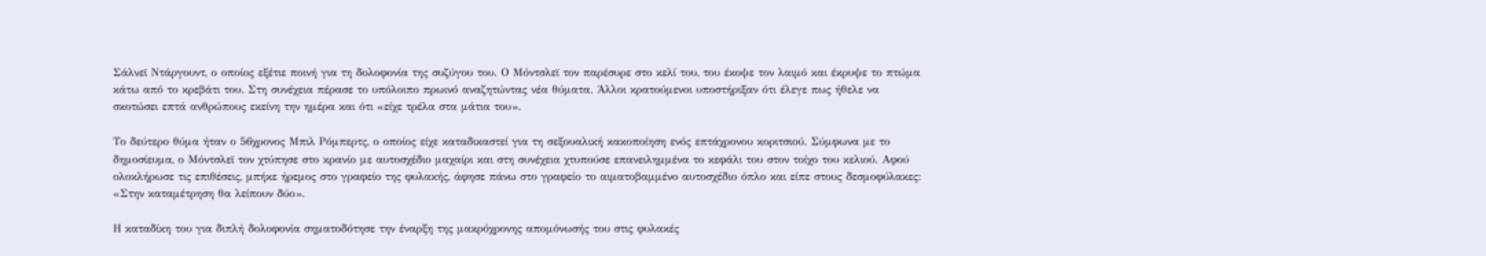Σάλνεϊ Ντάργουντ, ο οποίος εξέτιε ποινή για τη δολοφονία της συζύγου του. Ο Μόντσλεϊ τον παρέσυρε στο κελί του, του έκοψε τον λαιμό και έκρυψε το πτώμα κάτω από το κρεβάτι του. Στη συνέχεια πέρασε το υπόλοιπο πρωινό αναζητώντας νέα θύματα. Άλλοι κρατούμενοι υποστήριξαν ότι έλεγε πως ήθελε να σκοτώσει επτά ανθρώπους εκείνη την ημέρα και ότι «είχε τρέλα στα μάτια του».

Το δεύτερο θύμα ήταν ο 56χρονος Μπιλ Ρόμπερτς, ο οποίος είχε καταδικαστεί για τη σεξουαλική κακοποίηση ενός επτάχρονου κοριτσιού. Σύμφωνα με το δημοσίευμα, ο Μόντσλεϊ τον χτύπησε στο κρανίο με αυτοσχέδιο μαχαίρι και στη συνέχεια χτυπούσε επανειλημμένα το κεφάλι του στον τοίχο του κελιού. Αφού ολοκλήρωσε τις επιθέσεις, μπήκε ήρεμος στο γραφείο της φυλακής, άφησε πάνω στο γραφείο το αιματοβαμμένο αυτοσχέδιο όπλο και είπε στους δεσμοφύλακες: «Στην καταμέτρηση θα λείπουν δύο».

Η καταδίκη του για διπλή δολοφονία σηματοδότησε την έναρξη της μακρόχρονης απομόνωσής του στις φυλακές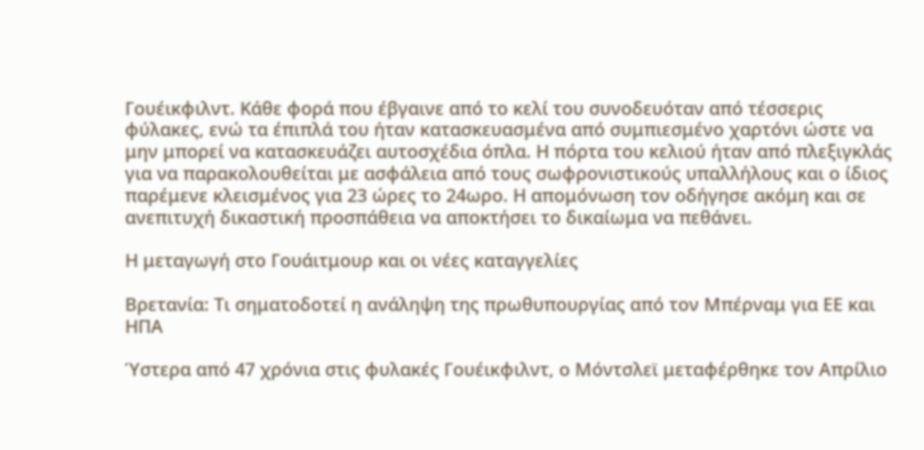Γουέικφιλντ. Κάθε φορά που έβγαινε από το κελί του συνοδευόταν από τέσσερις φύλακες, ενώ τα έπιπλά του ήταν κατασκευασμένα από συμπιεσμένο χαρτόνι ώστε να μην μπορεί να κατασκευάζει αυτοσχέδια όπλα. Η πόρτα του κελιού ήταν από πλεξιγκλάς για να παρακολουθείται με ασφάλεια από τους σωφρονιστικούς υπαλλήλους και ο ίδιος παρέμενε κλεισμένος για 23 ώρες το 24ωρο. Η απομόνωση τον οδήγησε ακόμη και σε ανεπιτυχή δικαστική προσπάθεια να αποκτήσει το δικαίωμα να πεθάνει.

Η μεταγωγή στο Γουάιτμουρ και οι νέες καταγγελίες

Βρετανία: Τι σηματοδοτεί η ανάληψη της πρωθυπουργίας από τον Μπέρναμ για ΕΕ και ΗΠΑ

Ύστερα από 47 χρόνια στις φυλακές Γουέικφιλντ, ο Μόντσλεϊ μεταφέρθηκε τον Απρίλιο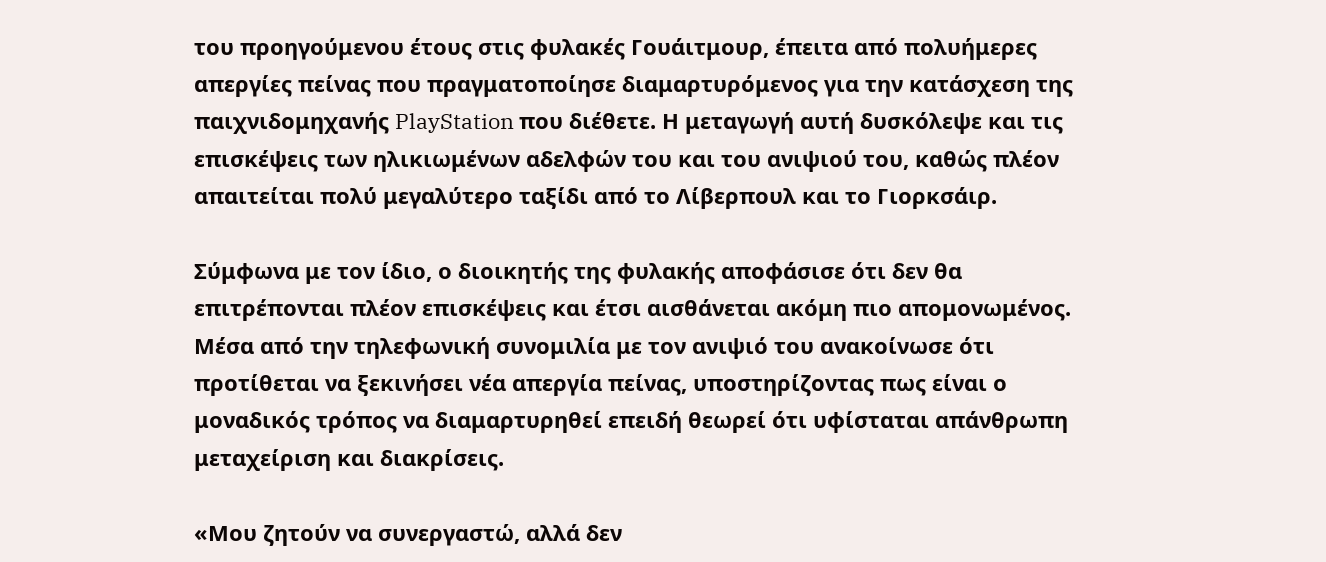του προηγούμενου έτους στις φυλακές Γουάιτμουρ, έπειτα από πολυήμερες απεργίες πείνας που πραγματοποίησε διαμαρτυρόμενος για την κατάσχεση της παιχνιδομηχανής PlayStation που διέθετε. Η μεταγωγή αυτή δυσκόλεψε και τις επισκέψεις των ηλικιωμένων αδελφών του και του ανιψιού του, καθώς πλέον απαιτείται πολύ μεγαλύτερο ταξίδι από το Λίβερπουλ και το Γιορκσάιρ.

Σύμφωνα με τον ίδιο, ο διοικητής της φυλακής αποφάσισε ότι δεν θα επιτρέπονται πλέον επισκέψεις και έτσι αισθάνεται ακόμη πιο απομονωμένος. Μέσα από την τηλεφωνική συνομιλία με τον ανιψιό του ανακοίνωσε ότι προτίθεται να ξεκινήσει νέα απεργία πείνας, υποστηρίζοντας πως είναι ο μοναδικός τρόπος να διαμαρτυρηθεί επειδή θεωρεί ότι υφίσταται απάνθρωπη μεταχείριση και διακρίσεις.

«Μου ζητούν να συνεργαστώ, αλλά δεν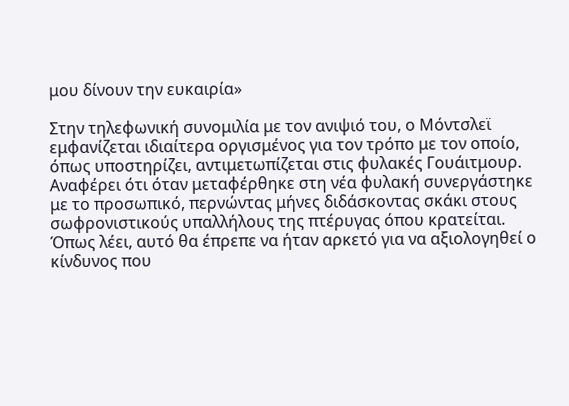μου δίνουν την ευκαιρία»

Στην τηλεφωνική συνομιλία με τον ανιψιό του, ο Μόντσλεϊ εμφανίζεται ιδιαίτερα οργισμένος για τον τρόπο με τον οποίο, όπως υποστηρίζει, αντιμετωπίζεται στις φυλακές Γουάιτμουρ. Αναφέρει ότι όταν μεταφέρθηκε στη νέα φυλακή συνεργάστηκε με το προσωπικό, περνώντας μήνες διδάσκοντας σκάκι στους σωφρονιστικούς υπαλλήλους της πτέρυγας όπου κρατείται. Όπως λέει, αυτό θα έπρεπε να ήταν αρκετό για να αξιολογηθεί ο κίνδυνος που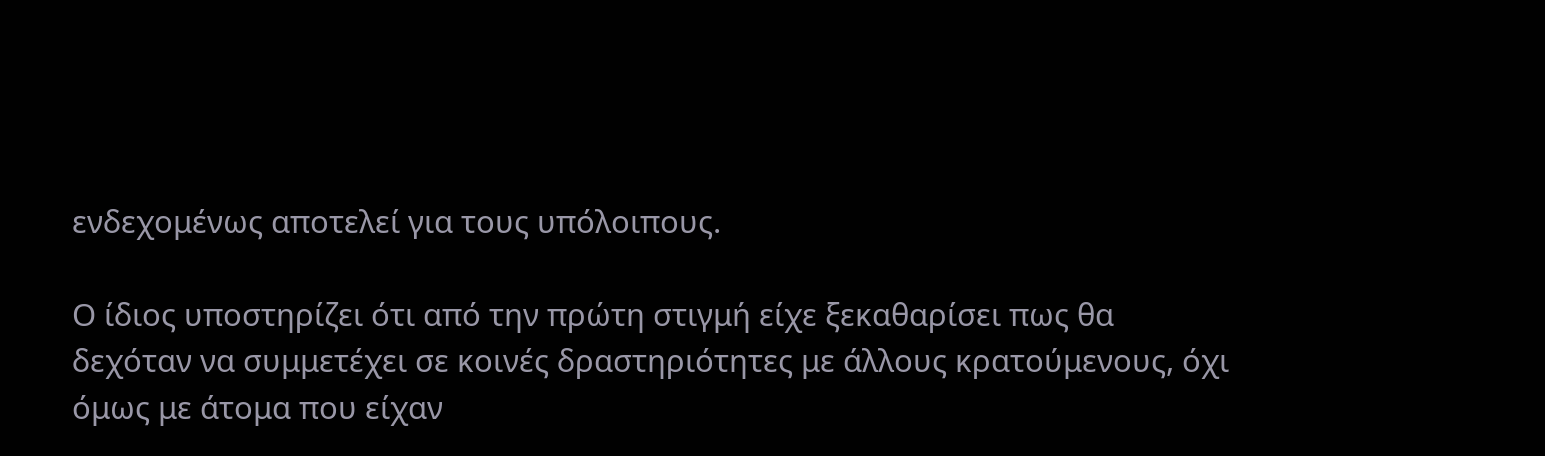ενδεχομένως αποτελεί για τους υπόλοιπους.

Ο ίδιος υποστηρίζει ότι από την πρώτη στιγμή είχε ξεκαθαρίσει πως θα δεχόταν να συμμετέχει σε κοινές δραστηριότητες με άλλους κρατούμενους, όχι όμως με άτομα που είχαν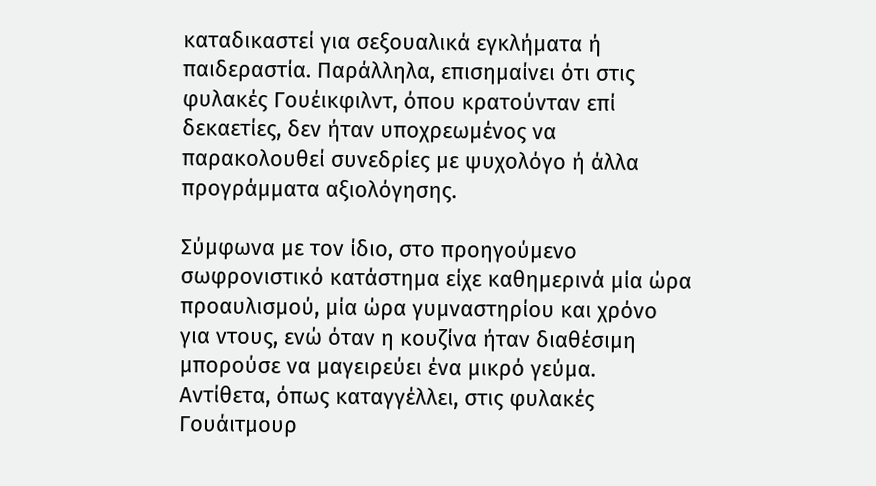καταδικαστεί για σεξουαλικά εγκλήματα ή παιδεραστία. Παράλληλα, επισημαίνει ότι στις φυλακές Γουέικφιλντ, όπου κρατούνταν επί δεκαετίες, δεν ήταν υποχρεωμένος να παρακολουθεί συνεδρίες με ψυχολόγο ή άλλα προγράμματα αξιολόγησης.

Σύμφωνα με τον ίδιο, στο προηγούμενο σωφρονιστικό κατάστημα είχε καθημερινά μία ώρα προαυλισμού, μία ώρα γυμναστηρίου και χρόνο για ντους, ενώ όταν η κουζίνα ήταν διαθέσιμη μπορούσε να μαγειρεύει ένα μικρό γεύμα. Αντίθετα, όπως καταγγέλλει, στις φυλακές Γουάιτμουρ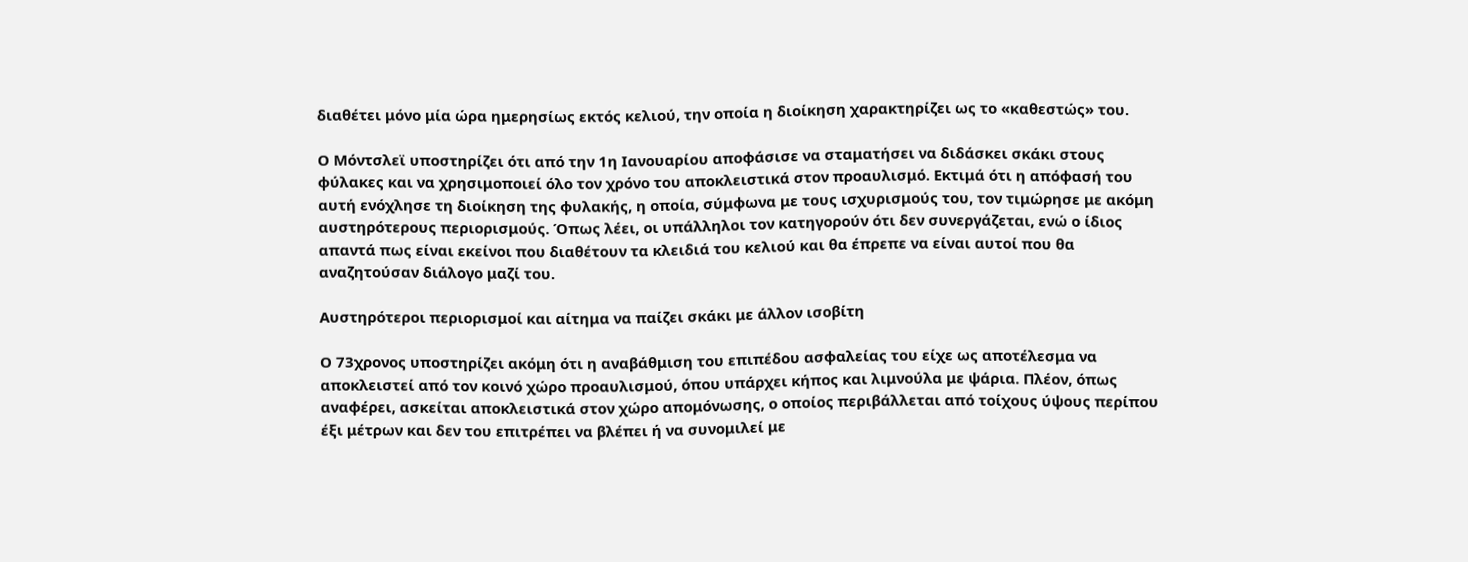διαθέτει μόνο μία ώρα ημερησίως εκτός κελιού, την οποία η διοίκηση χαρακτηρίζει ως το «καθεστώς» του.

Ο Μόντσλεϊ υποστηρίζει ότι από την 1η Ιανουαρίου αποφάσισε να σταματήσει να διδάσκει σκάκι στους φύλακες και να χρησιμοποιεί όλο τον χρόνο του αποκλειστικά στον προαυλισμό. Εκτιμά ότι η απόφασή του αυτή ενόχλησε τη διοίκηση της φυλακής, η οποία, σύμφωνα με τους ισχυρισμούς του, τον τιμώρησε με ακόμη αυστηρότερους περιορισμούς. Όπως λέει, οι υπάλληλοι τον κατηγορούν ότι δεν συνεργάζεται, ενώ ο ίδιος απαντά πως είναι εκείνοι που διαθέτουν τα κλειδιά του κελιού και θα έπρεπε να είναι αυτοί που θα αναζητούσαν διάλογο μαζί του.

Αυστηρότεροι περιορισμοί και αίτημα να παίζει σκάκι με άλλον ισοβίτη

Ο 73χρονος υποστηρίζει ακόμη ότι η αναβάθμιση του επιπέδου ασφαλείας του είχε ως αποτέλεσμα να αποκλειστεί από τον κοινό χώρο προαυλισμού, όπου υπάρχει κήπος και λιμνούλα με ψάρια. Πλέον, όπως αναφέρει, ασκείται αποκλειστικά στον χώρο απομόνωσης, ο οποίος περιβάλλεται από τοίχους ύψους περίπου έξι μέτρων και δεν του επιτρέπει να βλέπει ή να συνομιλεί με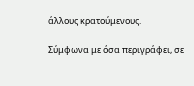άλλους κρατούμενους.

Σύμφωνα με όσα περιγράφει, σε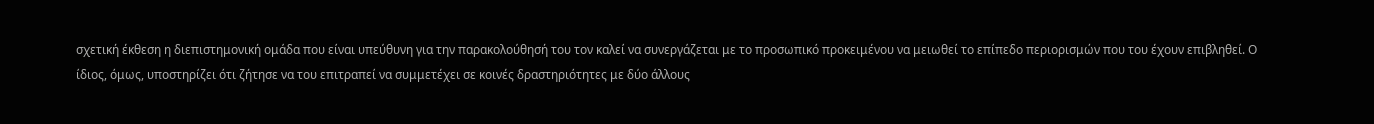σχετική έκθεση η διεπιστημονική ομάδα που είναι υπεύθυνη για την παρακολούθησή του τον καλεί να συνεργάζεται με το προσωπικό προκειμένου να μειωθεί το επίπεδο περιορισμών που του έχουν επιβληθεί. Ο ίδιος, όμως, υποστηρίζει ότι ζήτησε να του επιτραπεί να συμμετέχει σε κοινές δραστηριότητες με δύο άλλους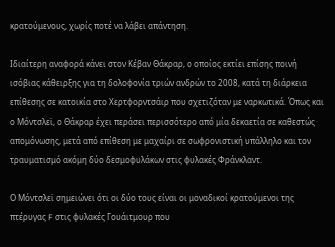κρατούμενους, χωρίς ποτέ να λάβει απάντηση.

Ιδιαίτερη αναφορά κάνει στον Κέβαν Θάκραρ, ο οποίος εκτίει επίσης ποινή ισόβιας κάθειρξης για τη δολοφονία τριών ανδρών το 2008, κατά τη διάρκεια επίθεσης σε κατοικία στο Χερτφορντσάιρ που σχετιζόταν με ναρκωτικά. Όπως και ο Μόντσλεϊ, ο Θάκραρ έχει περάσει περισσότερο από μία δεκαετία σε καθεστώς απομόνωσης, μετά από επίθεση με μαχαίρι σε σωφρονιστική υπάλληλο και τον τραυματισμό ακόμη δύο δεσμοφυλάκων στις φυλακές Φράνκλαντ.

Ο Μόντσλεϊ σημειώνει ότι οι δύο τους είναι οι μοναδικοί κρατούμενοι της πτέρυγας F στις φυλακές Γουάιτμουρ που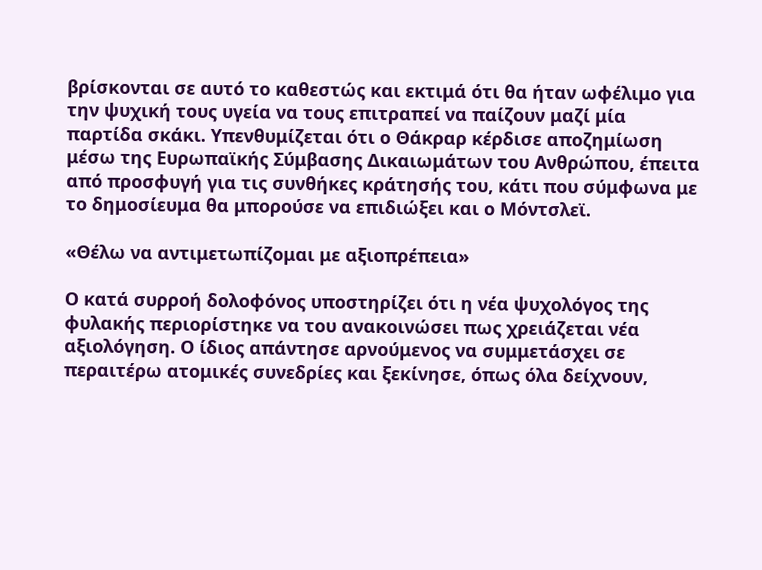βρίσκονται σε αυτό το καθεστώς και εκτιμά ότι θα ήταν ωφέλιμο για την ψυχική τους υγεία να τους επιτραπεί να παίζουν μαζί μία παρτίδα σκάκι. Υπενθυμίζεται ότι ο Θάκραρ κέρδισε αποζημίωση μέσω της Ευρωπαϊκής Σύμβασης Δικαιωμάτων του Ανθρώπου, έπειτα από προσφυγή για τις συνθήκες κράτησής του, κάτι που σύμφωνα με το δημοσίευμα θα μπορούσε να επιδιώξει και ο Μόντσλεϊ.

«Θέλω να αντιμετωπίζομαι με αξιοπρέπεια»

Ο κατά συρροή δολοφόνος υποστηρίζει ότι η νέα ψυχολόγος της φυλακής περιορίστηκε να του ανακοινώσει πως χρειάζεται νέα αξιολόγηση. Ο ίδιος απάντησε αρνούμενος να συμμετάσχει σε περαιτέρω ατομικές συνεδρίες και ξεκίνησε, όπως όλα δείχνουν,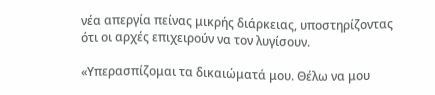νέα απεργία πείνας μικρής διάρκειας, υποστηρίζοντας ότι οι αρχές επιχειρούν να τον λυγίσουν.

«Υπερασπίζομαι τα δικαιώματά μου. Θέλω να μου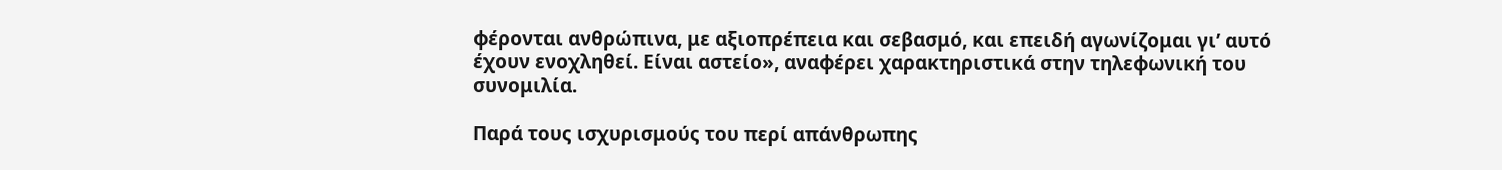φέρονται ανθρώπινα, με αξιοπρέπεια και σεβασμό, και επειδή αγωνίζομαι γι’ αυτό έχουν ενοχληθεί. Είναι αστείο», αναφέρει χαρακτηριστικά στην τηλεφωνική του συνομιλία.

Παρά τους ισχυρισμούς του περί απάνθρωπης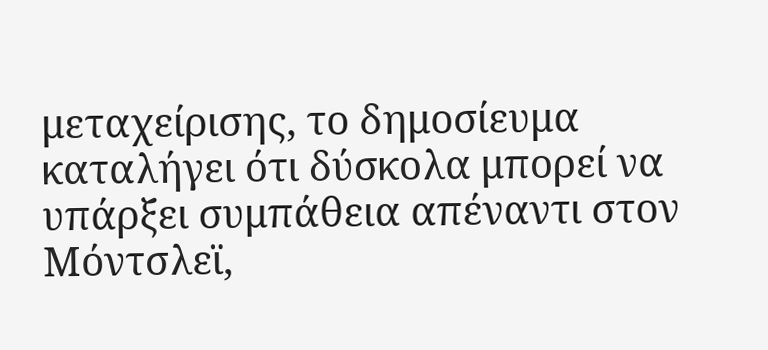μεταχείρισης, το δημοσίευμα καταλήγει ότι δύσκολα μπορεί να υπάρξει συμπάθεια απέναντι στον Μόντσλεϊ,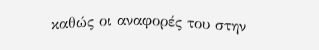καθώς οι αναφορές του στην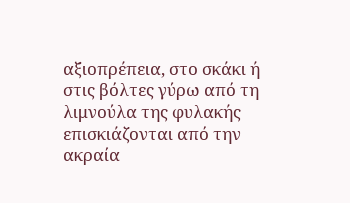αξιοπρέπεια, στο σκάκι ή στις βόλτες γύρω από τη λιμνούλα της φυλακής επισκιάζονται από την ακραία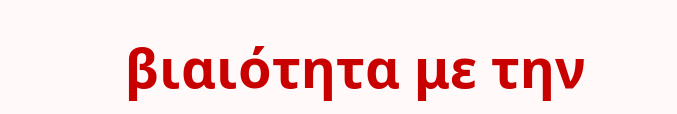βιαιότητα με την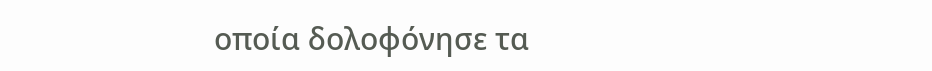οποία δολοφόνησε τα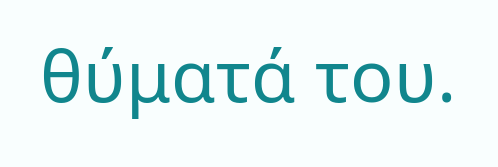θύματά του.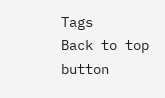Tags
Back to top button